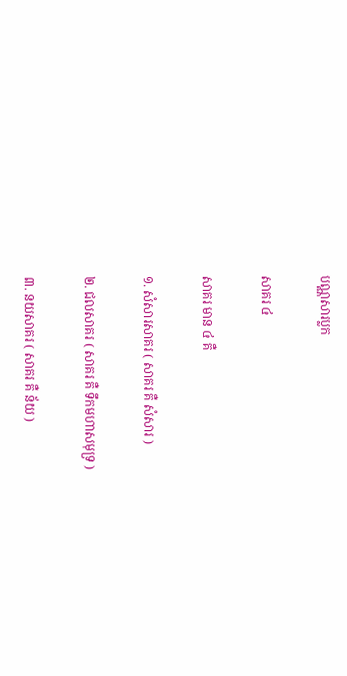បណ្ណសារប្លក

សាគរ ៤

សាគរ មាន ៤ គឺ

១. សំសារសាគរ ( សាគរ គឺ សំសារ )

២. ជលសាគរ ( សាគរ គឺ ទឹកមហាសមុទ្រ )

៣. នយសាគរ ( សាគរ គឺ ន័យ )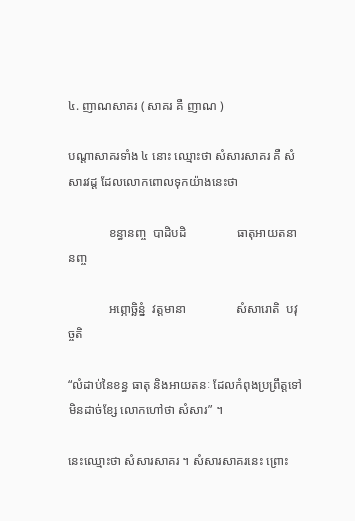៤. ញាណសាគរ ( សាគរ គឺ ញាណ )

បណ្តាសាគរទាំង ៤ នោះ ឈ្មោះថា សំសារសាគរ គឺ សំសារវដ្ត ដែលលោកពោលទុកយ៉ាងនេះថា

             ខន្ធានញ្ច  បាដិបដិ                ធាតុអាយតនានញ្ច

             អព្ភោច្ឆិន្នំ  វត្តមានា                សំសារោតិ  បវុច្ចតិ

“លំដាប់នៃខន្ធ ធាតុ និងអាយតនៈ ដែលកំពុងប្រព្រឹត្តទៅ មិនដាច់ខ្សែ លោកហៅថា សំសារ” ។

នេះឈ្មោះថា សំសារសាគរ ។ សំសារសាគរនេះ ព្រោះ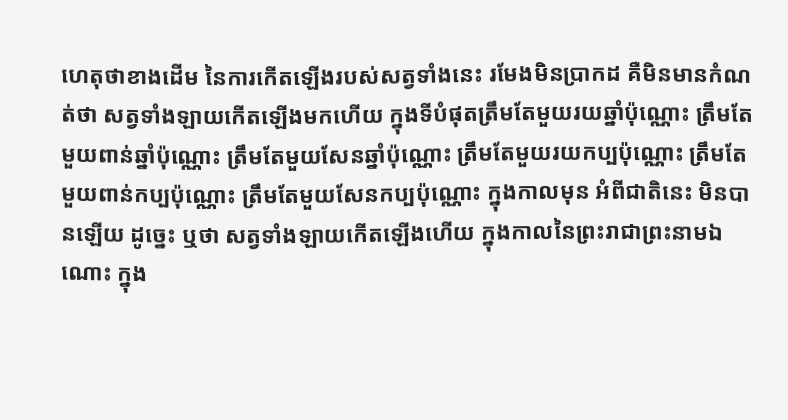ហេតុថាខាងដើម នៃការកើតឡើងរបស់សត្វទាំងនេះ រមែងមិនប្រាកដ គឺមិនមានកំណត់ថា សត្វទាំងឡាយកើតឡើងមកហើយ ក្នុងទីបំផុតត្រឹមតែមួយរយឆ្នាំប៉ុណ្ណោះ ត្រឹមតែមួយពាន់ឆ្នាំប៉ុណ្ណោះ ត្រឹមតែមួយសែនឆ្នាំប៉ុណ្ណោះ ត្រឹមតែមួយរយកប្បប៉ុណ្ណោះ ត្រឹមតែមួយពាន់កប្បប៉ុណ្ណោះ ត្រឹមតែមួយសែនកប្បប៉ុណ្ណោះ ក្នុងកាលមុន អំពីជាតិនេះ មិនបានឡើយ ដូច្នេះ ឬថា សត្វទាំងឡាយកើតឡើងហើយ ក្នុងកាលនៃព្រះរាជាព្រះនាមឯណោះ ក្នុង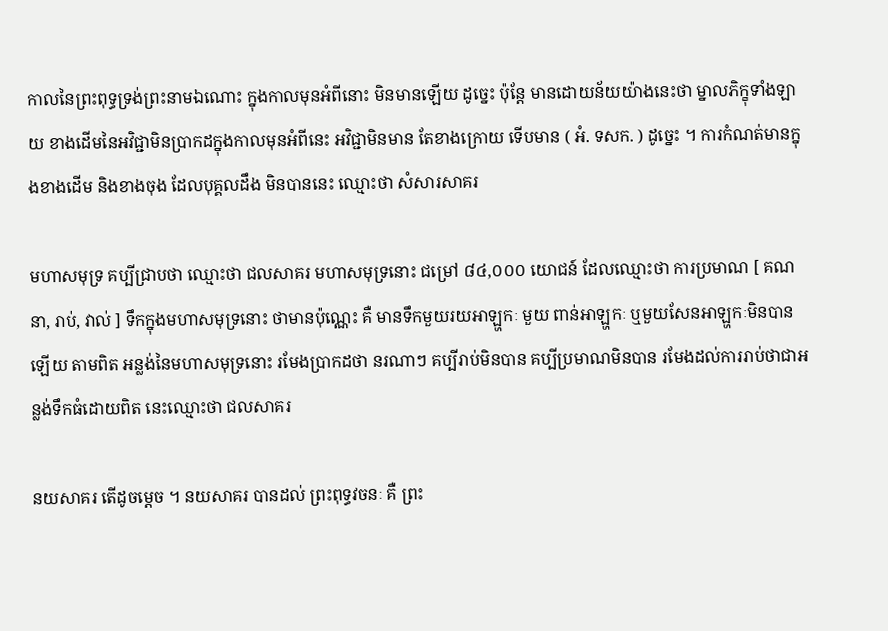កាលនៃព្រះពុទ្ធទ្រង់ព្រះនាមឯណោះ ក្នុងកាលមុនអំពីនោះ មិនមានឡើយ ដូច្នេះ ប៉ុន្តែ មានដោយន័យយ៉ាងនេះថា ម្នាលភិក្ខុទាំងឡាយ ខាងដើមនៃអវិជ្ជាមិនប្រាកដក្នុងកាលមុនអំពីនេះ អវិជ្ជាមិនមាន តែខាងក្រោយ ទើបមាន ( អំ. ទសក. ) ដូច្នេះ ។ ការកំណត់មានក្នុងខាងដើម និងខាងចុង ដែលបុគ្គលដឹង មិនបាននេះ ឈ្មោះថា សំសារសាគរ

មហាសមុទ្រ គប្បីជ្រាបថា ឈ្មោះថា ជលសាគរ មហាសមុទ្រនោះ ជម្រៅ ៨៤,០០០ យោជន៍ ដែលឈ្មោះថា ការប្រមាណ [ គណនា, រាប់, វាល់ ] ទឹកក្នុងមហាសមុទ្រនោះ ថាមានប៉ុណេ្ណះ គឺ មានទឹកមួយរយអាឡ្ហកៈ មួយ ពាន់អាឡ្ហកៈ ឬមួយសែនអាឡ្ហកៈមិនបានឡើយ តាមពិត អន្លង់នៃមហាសមុទ្រនោះ រមែងប្រាកដថា នរណាៗ គប្បីរាប់មិនបាន គប្បីប្រមាណមិនបាន រមែងដល់ការរាប់ថាជាអន្លង់ទឹកធំដោយពិត នេះឈ្មោះថា ជលសាគរ

នយសាគរ តើដូចម្តេច ។ នយសាគរ បានដល់ ព្រះពុទ្ធវចនៈ គឺ ព្រះ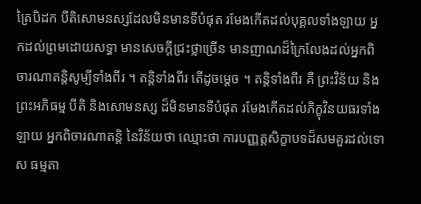ត្រៃបិដក បីតិសោមនស្សដែលមិនមានទីបំផុត រមែងកើតដល់បុគ្គលទាំងឡាយ អ្នកដល់ព្រមដោយសទ្ធា មានសេចក្តីជ្រះថ្លាច្រើន មានញាណដ៏ក្រៃលែងដល់អ្នកពិចារណាតន្តិសូម្បីទាំងពីរ ។ តន្តិទាំងពីរ តើដូចម្តេច ។ តន្តិទាំងពីរ គឺ ព្រះវិន័យ និងព្រះអភិធម្ម បីតិ និងសោមនស្ស ដ៏មិនមានទីបំផុត រមែងកើតដល់ភិក្ខុវិនយធរទាំងឡាយ អ្នកពិចារណាតន្តិ នៃវិន័យថា ឈ្មោះថា ការបញ្ញត្តសិក្ខាបទដ៏សមគួរដល់ទោស ធម្មតា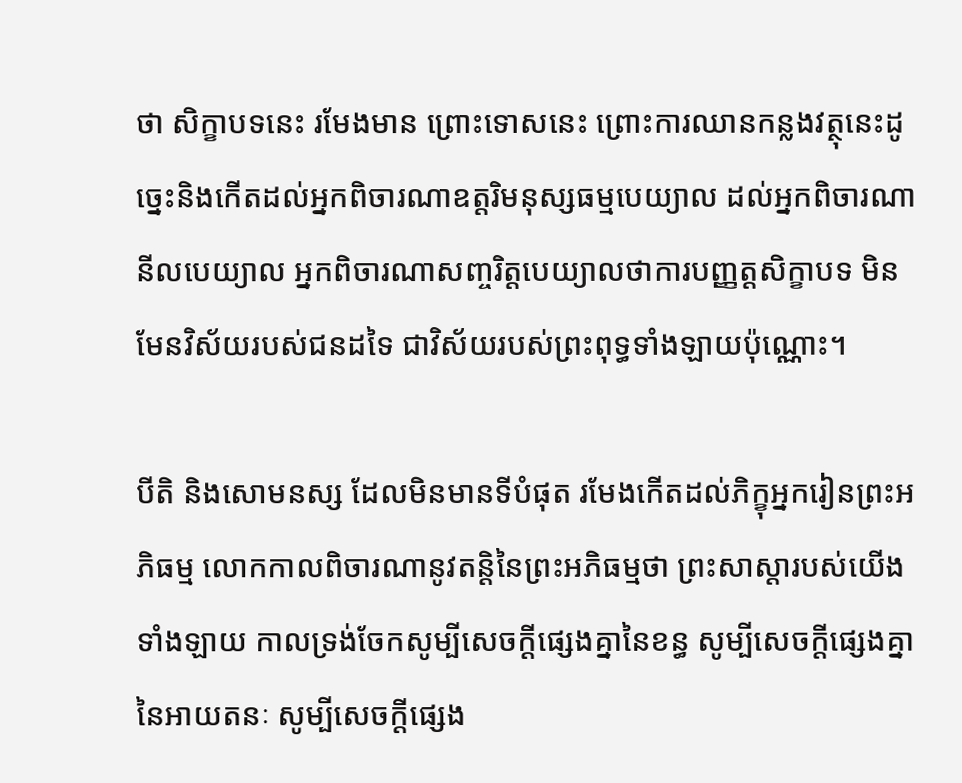ថា សិក្ខាបទនេះ រមែងមាន ព្រោះទោសនេះ ព្រោះការឈានកន្លងវត្ថុនេះដូច្នេះនិងកើតដល់អ្នកពិចារណាឧត្តរិមនុស្សធម្មបេយ្យាល ដល់អ្នកពិចារណានីលបេយ្យាល អ្នកពិចារណាសញ្ចរិត្តបេយ្យាលថាការបញ្ញត្តសិក្ខាបទ មិនមែនវិស័យរបស់ជនដទៃ ជាវិស័យរបស់ព្រះពុទ្ធទាំងឡាយប៉ុណ្ណោះ។

បីតិ និងសោមនស្ស ដែលមិនមានទីបំផុត រមែងកើតដល់ភិក្ខុអ្នករៀនព្រះអភិធម្ម លោកកាលពិចារណានូវតន្តិនៃព្រះអភិធម្មថា ព្រះសាស្តារបស់យើងទាំងឡាយ កាលទ្រង់ចែកសូម្បីសេចក្តីផ្សេងគ្នានៃខន្ធ សូម្បីសេចក្តីផ្សេងគ្នា នៃអាយតនៈ សូម្បីសេចក្តីផ្សេង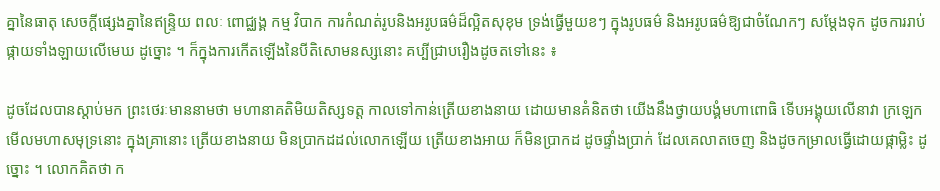គ្នានៃធាតុ សេចក្តីផ្សេងគ្នានៃឥន្ទ្រិយ ពលៈ ពោជ្ឈង្គ កម្ម វិបាក ការកំណត់រូបនិងអរូបធម៌ដ៏ល្អិតសុខុម ទ្រង់ធ្វើមួយខៗ ក្នុងរូបធម៌ និងអរូបធម៌ឱ្យជាចំណែកៗ សម្តែងទុក ដូចការរាប់ផ្កាយទាំងឡាយលើមេឃ ដូច្នោះ ។ ក៏ក្នុងការកើតឡើងនៃបីតិសោមនស្សនោះ គប្បីជ្រាបរឿងដូចតទៅនេះ ៖

ដូចដែលបានស្តាប់មក ព្រះថេរៈមាននាមថា មហានាគតិមិយតិស្សទត្ត កាលទៅកាន់ត្រើយខាងនាយ ដោយមានគំនិតថា យើងនឹងថ្វាយបង្គំមហាពោធិ ទើបអង្គុយលើនាវា ក្រឡេកមើលមហាសមុទ្រនោះ ក្នុងគ្រានោះ ត្រើយខាងនាយ មិនប្រាកដដល់លោកឡើយ ត្រើយខាងអាយ ក៏មិនប្រាកដ ដូចផ្ទាំងប្រាក់ ដែលគេលាតចេញ និងដូចកម្រាលធ្វើដោយផ្កាម្លិះ ដូច្នោះ ។ លោកគិតថា ក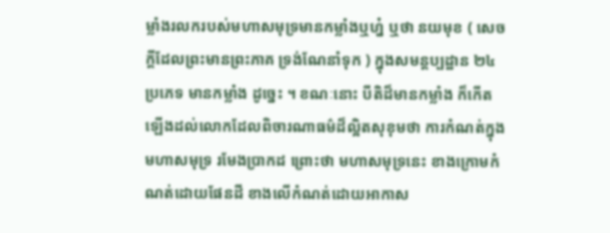ម្លាំងរលករបស់មហាសមុទ្រមានកម្លាំងឬហ្ន៎ ឬថា នយមុខ ( សេចក្តីដែលព្រះមានព្រះភាគ ទ្រង់ណែនាំទុក ) ក្នុងសមន្តប្បដ្ឋាន ២៤ ប្រភេទ មានកម្លាំង ដូច្នេះ ។ ខណៈនោះ បីតិដ៏មានកម្លាំង ក៏កើតឡើងដល់លោកដែលពិចារណាធម៌ដ៏ល្អិតសុខុមថា ការកំណត់ក្នុងមហាសមុទ្រ រមែងប្រាកដ ព្រោះថា មហាសមុទ្រនេះ ខាងក្រោមកំណត់ដោយផែនដី ខាងលើកំណត់ដោយអាកាស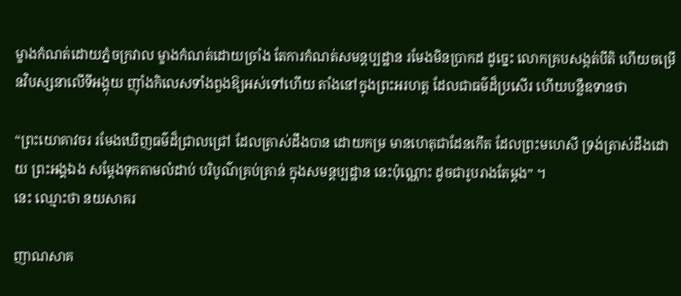ម្ខាងកំណត់ដោយភ្នំចក្រវាល ម្ខាងកំណត់ដោយច្រាំង តែការកំណត់សមន្តប្បដ្ឋាន រមែងមិនប្រាកដ ដូច្នេះ លោកគ្របសង្កត់បីតិ ហើយចម្រើនវិបស្សនាលើទីអង្គុយ ញ៉ាំងកិលេសទាំងពួងឱ្យអស់ទៅហើយ តាំងនៅក្នុងព្រះអរហត្ត ដែលជាធម៌ដ៏ប្រសើរ ហើយបន្លឺឧទានថា

“ព្រះយោគាវចរ រមែងឃើញធម៌ដ៏ជ្រាលជ្រៅ ដែលត្រាស់ដឹងបាន ដោយកម្រ មានហេតុជាដែនកើត ដែលព្រះមហេសី ទ្រង់ត្រាស់ដឹងដោយ ព្រះអង្គឯង សម្តែងទុកតាមលំដាប់ បរិបូណ៌គ្រប់គ្រាន់ ក្នុងសមន្តប្បដ្ឋាន នេះប៉ុណ្ណោះ ដូចជារូបរាងតែម្តង” ។
នេះ ឈ្មោះថា នយសាគរ

ញាណសាគ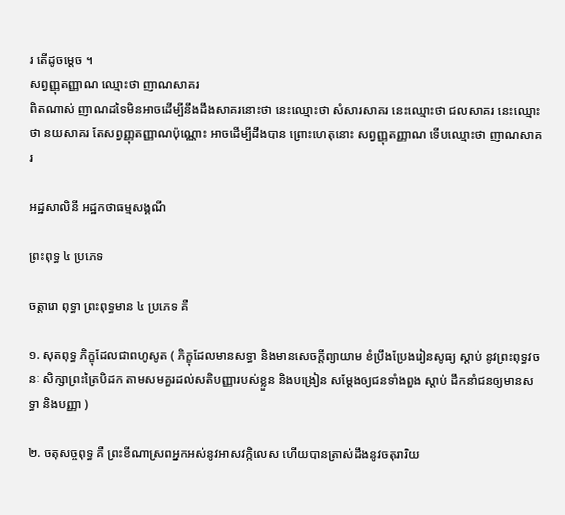រ តើដូចម្តេច ។
សព្វញ្ញុតញ្ញាណ ឈ្មោះថា ញាណសាគរ
ពិតណាស់ ញាណដទៃមិនអាចដើម្បីនឹងដឹងសាគរនោះថា នេះឈ្មោះថា សំសារសាគរ នេះឈ្មោះថា ជលសាគរ នេះឈ្មោះថា នយសាគរ តែសព្វញ្ញុតញ្ញាណប៉ុណ្ណោះ អាចដើម្បីដឹងបាន ព្រោះហេតុនោះ សព្វញ្ញុតញ្ញាណ ទើបឈ្មោះថា ញាណសាគរ

អដ្ឋសាលិនី អដ្ឋកថាធម្មសង្គណី

ព្រះពុទ្ធ ៤ ប្រភេទ

ចត្តារោ ពុទ្ធា ព្រះពុទ្ធមាន ៤ ប្រភេទ គឺ

១. សុតពុទ្ធ ភិក្ខុដែលជាពហូសូត ( ភិក្ខុដែលមានសទ្ធា និងមានសេចក្តីព្យាយាម ខំប្រឹងប្រែងរៀនសូធ្យ ស្តាប់ នូវព្រះពុទ្ធវចនៈ សិក្សាព្រះត្រៃបិដក តាមសមគួរដល់សតិបញ្ញារបស់ខ្លួន និងបង្រៀន សម្តែងឲ្យជនទាំងពួង ស្តាប់ ដឹកនាំជនឲ្យមានសទ្ធា និងបញ្ញា )

២. ចតុសច្ចពុទ្ធ គឺ ព្រះខីណាស្រពអ្នកអស់នូវអាសវក្កិលេស ហើយបានត្រាស់ដឹងនូវចតុរារិយ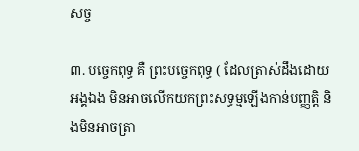សច្ច

៣. បច្ចេកពុទ្ធ គឺ ព្រះបច្ចេកពុទ្ធ ( ដែលត្រាស់ដឹងដោយអង្គឯង មិនអាចលើកយកព្រះសទ្ធម្មឡើងកាន់បញ្ញត្តិ និងមិនអាចត្រា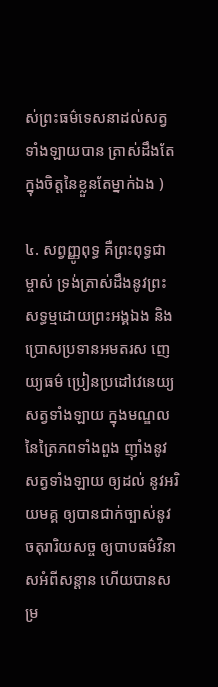ស់ព្រះធម៌ទេសនាដល់សត្វទាំងឡាយបាន ត្រាស់ដឹងតែក្នុងចិត្តនៃខ្លួនតែម្នាក់ឯង )

៤. សព្វញ្ញូពុទ្ធ គឺព្រះពុទ្ធជាម្ចាស់ ទ្រង់ត្រាស់ដឹងនូវព្រះសទ្ធម្មដោយព្រះអង្គឯង និងប្រោសប្រទានអមតរស ញេយ្យធម៌ ប្រៀនប្រដៅវេនេយ្យសត្វទាំងឡាយ ក្នុងមណ្ឌលនៃត្រៃភពទាំងពួង ញ៉ាំងនូវសត្វទាំងឡាយ ឲ្យដល់ នូវអរិយមគ្គ ឲ្យបានជាក់ច្បាស់នូវចតុរារិយសច្ច ឲ្យបាបធម៌វិនាសអំពីសន្តាន ហើយបានសម្រ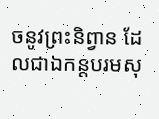ចនូវព្រះនិព្វាន ដែលជាឯកន្តបរមសុ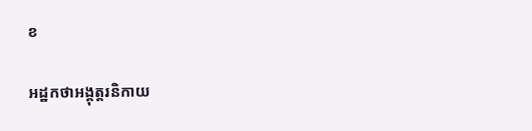ខ

អដ្ឋកថាអង្គុត្តរនិកាយ